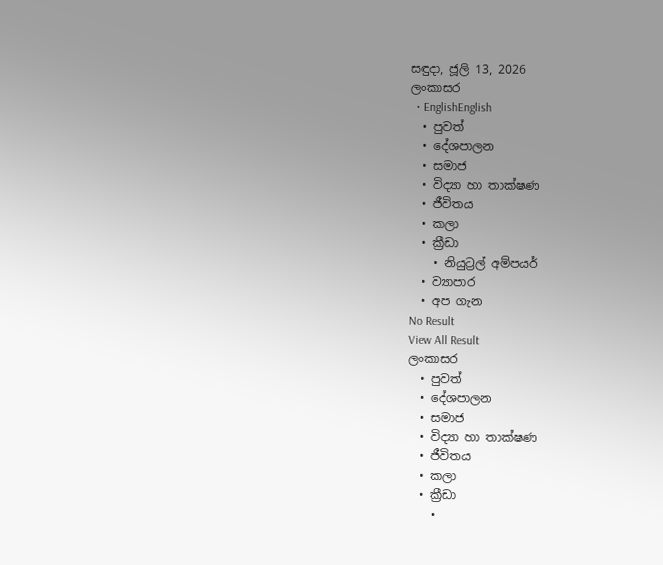සඳුදා, ජූලි 13, 2026
ලංකාසර
  • EnglishEnglish
  • පුවත්
  • දේශපාලන
  • සමාජ
  • විද්‍යා හා තාක්ෂණ
  • ජීවිතය
  • කලා
  • ක්‍රීඩා
    • නියුට්‍රල් අම්පයර්
  • ව්‍යාපාර
  • අප ගැන
No Result
View All Result
ලංකාසර
  • පුවත්
  • දේශපාලන
  • සමාජ
  • විද්‍යා හා තාක්ෂණ
  • ජීවිතය
  • කලා
  • ක්‍රීඩා
    •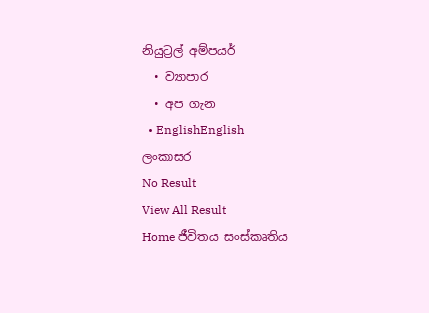නියුට්‍රල් අම්පයර්
  • ව්‍යාපාර
  • අප ගැන
  • EnglishEnglish
ලංකාසර
No Result
View All Result
Home ජීවිතය සංස්කෘතිය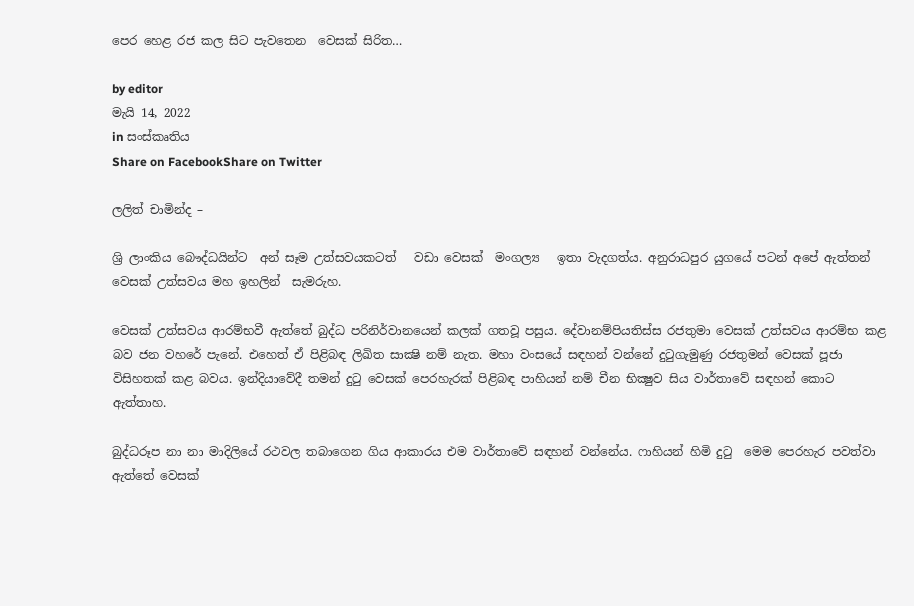පෙර හෙළ රජ කල සිට පැවතෙන  වෙසක් සිරිත…

by editor
මැයි 14, 2022
in සංස්කෘතිය
Share on FacebookShare on Twitter

ලලිත් චාමින්ද –

ශ්‍රි ලාංකිය බෞද්ධයින්ට  අන් සෑම උත්සවයකටත්   වඩා වෙසක්  මංගල්‍ය   ඉතා වැදගත්ය. අනුරාධපුර යුගයේ පටන් අපේ ඇත්තන් වෙසක් උත්සවය මහ ඉහලින්  සැමරුහ.

වෙසක්‌ උත්සවය ආරම්භවී ඇත්තේ බුද්ධ පරිනිර්වානයෙන් කලක්‌ ගතවූ පසුය. දේවානම්පියතිස්‌ස රජතුමා වෙසක්‌ උත්සවය ආරම්භ කළ බව ජන වහරේ පැනේ. එහෙත් ඒ පිළිබඳ ලිඛිත සාක්‍ෂි නම් නැත. මහා වංසයේ සඳහන් වන්නේ දුටුගැමුණු රජතුමන් වෙසක්‌ පූජා විසිහතක්‌ කළ බවය. ඉන්දියාවේදී තමන් දුටු වෙසක්‌ පෙරහැරක්‌ පිළිබඳ පාහියන් නම් චීන භික්‍ෂුව සිය වාර්තාවේ සඳහන් කොට ඇත්තාහ.

බුද්ධරූප නා නා මාදිලියේ රථවල තබාගෙන ගිය ආකාරය එම වාර්තාවේ සඳහන් වන්නේය. ෆාහියන් හිමි දුටු  මෙම පෙරහැර පවත්වා ඇත්තේ වෙසක්‌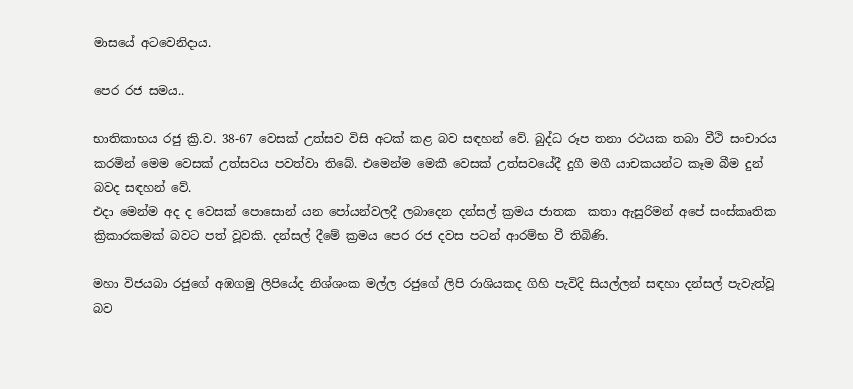මාසයේ අටවෙනිදාය.

පෙර රජ සමය..

භාතිකාභය රජු ක්‍රි.ව. 38-67 වෙසක්‌ උත්සව විසි අටක්‌ කළ බව සඳහන් වේ. බුද්ධ රූප තනා රථයක තබා වීථි සංචාරය කරමින් මෙම වෙසක්‌ උත්සවය පවත්වා තිබේ. එමෙන්ම මෙකී වෙසක්‌ උත්සවයේදී දුගී මගී යාචකයන්ට කෑම බීම දුන් බවද සඳහන් වේ.
එදා මෙන්ම අද ද වෙසක්‌ පොසොන් යන පෝයන්වලදී ලබාදෙන දන්සල් ක්‍රමය ජාතක  කතා ඇසුරිමන් අපේ සංස්කෘතික ක්‍රිකාරකමක් බවට පත් වූවකි. දන්සල් දීමේ ක්‍රමය පෙර රජ දවස පටන් ආරම්භ වී තිබිණි.

මහා විජයබා රජුගේ අඹගමු ලිපියේද නිශ්ශංක මල්ල රජුගේ ලිපි රාශියකද ගිහි පැවිදි සියල්ලන් සඳහා දන්සල් පැවැත්වූ බව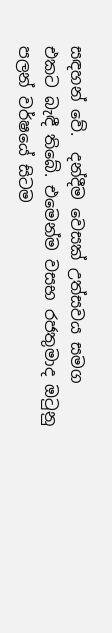සඳහන් වේ.  දන්දීම වෙසක්‌ උත්සවය සමග එකට බැඳී තිබේ. එමෙන්ම වසභ රජතුමාද ඔටුනු පලන් වර්ෂයේ සිටම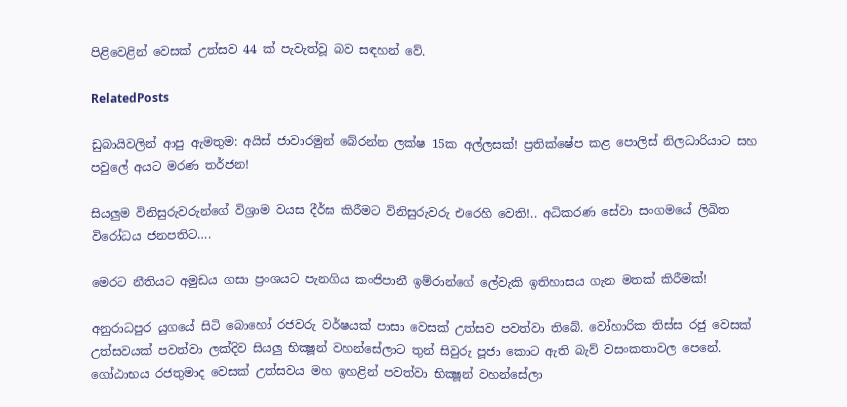පිළිවෙළින් වෙසක්‌ උත්සව 44 ක්‌ පැවැත්වූ බව සඳහන් වේ.

RelatedPosts

ඩුබායිවලින් ආපු ඇමතුම: අයිස් ජාවාරමුන් බේරන්න ලක්ෂ 15ක අල්ලසක්! ප්‍රතික්ෂේප කළ පොලිස් නිලධාරියාට සහ පවුලේ අයට මරණ තර්ජන!

සියලුම විනිසුරුවරුන්ගේ විශ්‍රාම වයස දීර්ඝ කිරීමට විනිසුරුවරු එරෙහි වෙති!.. අධිකරණ සේවා සංගමයේ ලිඛිත විරෝධය ජනපතිට….

මෙරට නීතියට අමුඩය ගසා ප්‍රංශයට පැනගිය කංජිපානී ඉම්රාන්ගේ ලේවැකි ඉතිහාසය ගැන මතක් කිරීමක්!

අනුරාධපුර යුගයේ සිටි බොහෝ රජවරු වර්ෂයක්‌ පාසා වෙසක්‌ උත්සව පවත්වා තිබේ. වෝහාරික තිස්‌ස රජු වෙසක්‌ උත්සවයක්‌ පවත්වා ලක්‌දිව සියලු භික්‍ෂූන් වහන්සේලාට තුන් සිවුරු පූජා කොට ඇති බැව් වසංකතාවල පෙනේ.  ගෝඨාභය රජතුමාද වෙසක්‌ උත්සවය මහ ඉහළින් පවත්වා භික්‍ෂූන් වහන්සේලා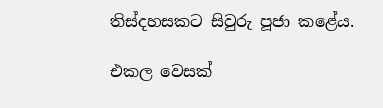තිස්‌දහසකට සිවුරු පූජා කළේය.

එකල වෙසක්‌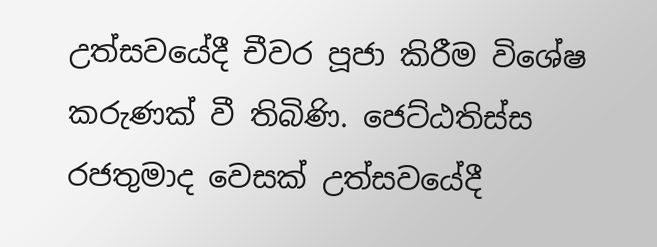උත්සවයේදී චීවර පූජා කිරීම විශේෂ කරුණක්‌ වී තිබිණි. ජෙට්‌ඨතිස්‌ස රජතුමාද වෙසක්‌ උත්සවයේදී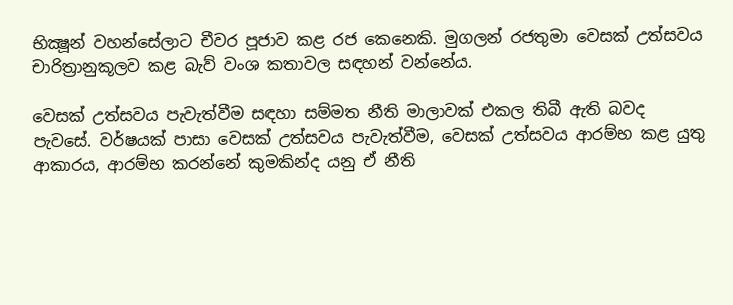භික්‍ෂූන් වහන්සේලාට චීවර පූජාව කළ රජ කෙනෙකි. මුගලන් රජතුමා වෙසක්‌ උත්සවය චාරිත්‍රානුකූලව කළ බැව් වංශ කතාවල සඳහන් වන්නේය.

වෙසක්‌ උත්සවය පැවැත්වීම සඳහා සම්මත නීති මාලාවක්‌ එකල තිබී ඇති බවද පැවසේ. වර්ෂයක්‌ පාසා වෙසක්‌ උත්සවය පැවැත්වීම, වෙසක්‌ උත්සවය ආරම්භ කළ යුතු ආකාරය, ආරම්භ කරන්නේ කුමකින්ද යනු ඒ නීති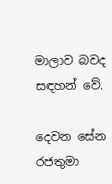මාලාව බවද සඳහන් වේ.

දෙවන සේන රජතුමා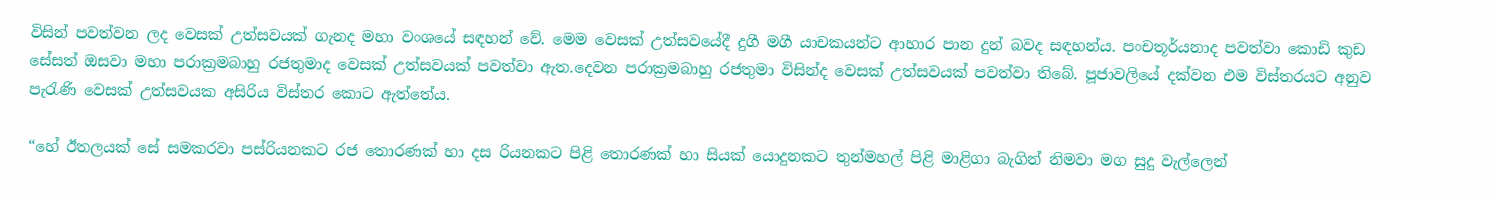විසින් පවත්වන ලද වෙසක්‌ උත්සවයක්‌ ගැනද මහා වංශයේ සඳහන් වේ. මෙම වෙසක්‌ උත්සවයේදී දුගී මගී යාචකයන්ට ආහාර පාන දුන් බවද සඳහන්ය. පංචතූර්යනාද පවත්වා කොඩි කුඩ සේසත් ඔසවා මහා පරාක්‍රමබාහු රජතුමාද වෙසක්‌ උත්සවයක්‌ පවත්වා ඇත.දෙවන පරාක්‍රමබාහු රජතුමා විසින්ද වෙසක්‌ උත්සවයක්‌ පවත්වා තිබේ. පූජාවලියේ දක්වන එම විස්‌තරයට අනුව පැරැණි වෙසක්‌ උත්සවයක අසිරිය විස්‌තර කොට ඇත්තේය.

“හේ ඊතලයක්‌ සේ සමකරවා පස්‌රියනකට රජ තොරණක්‌ හා දස රියනකට පිළි තොරණක්‌ හා සියක්‌ යොදුනකට තුන්මහල් පිළි මාළිගා බැගින් නිමවා මග සුදු වැල්ලෙන්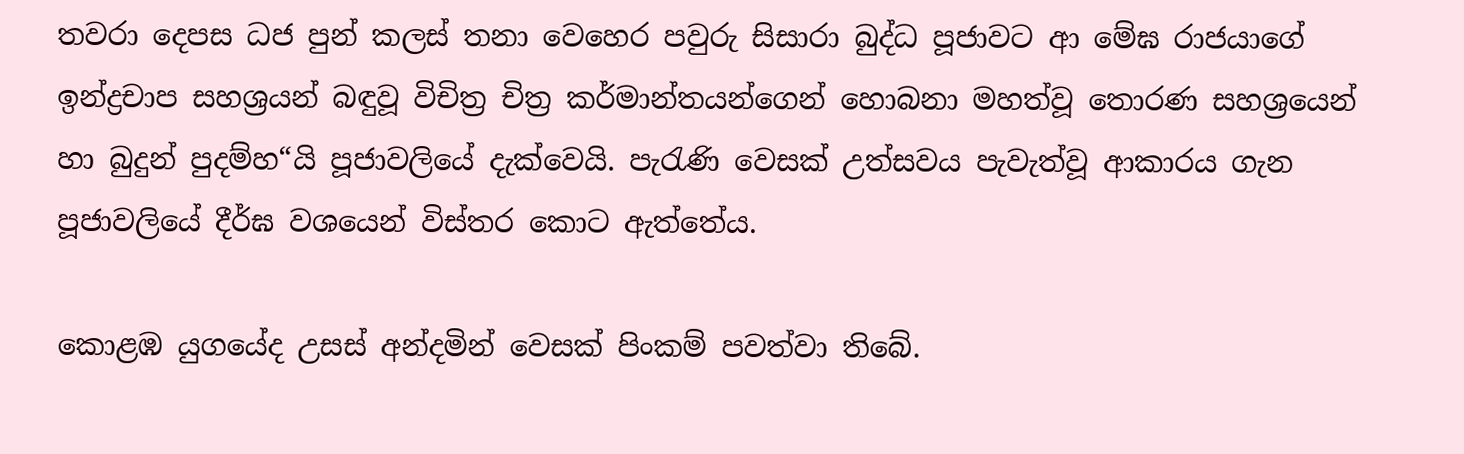තවරා දෙපස ධජ පුන් කලස්‌ තනා වෙහෙර පවුරු සිසාරා බුද්ධ පූජාවට ආ මේඝ රාජයාගේ ඉන්ද්‍රචාප සහශ්‍රයන් බඳුවූ විචිත්‍ර චිත්‍ර කර්මාන්තයන්ගෙන් හොබනා මහත්වූ තොරණ සහශ්‍රයෙන් හා බුදුන් පුදම්හ“යි පූජාවලියේ දැක්වෙයි. පැරැණි වෙසක්‌ උත්සවය පැවැත්වූ ආකාරය ගැන පූජාවලියේ දීර්ඝ වශයෙන් විස්‌තර කොට ඇත්තේය.

කොළඹ යුගයේද උසස්‌ අන්දමින් වෙසක්‌ පිංකම් පවත්වා තිබේ.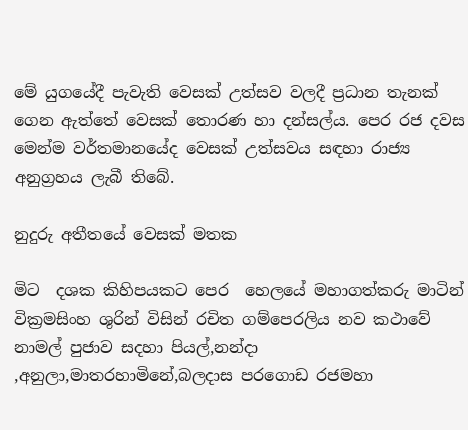මේ යුගයේදී පැවැති වෙසක්‌ උත්සව වලදී ප්‍රධාන තැනක්‌ ගෙන ඇත්තේ වෙසක්‌ තොරණ හා දන්සල්ය. පෙර රජ දවස මෙන්ම වර්තමානයේද වෙසක්‌ උත්සවය සඳහා රාජ්‍ය අනුග්‍රහය ලැබී තිබේ.

නුදුරු අතීතයේ වෙසක් මතක

මිට  දශක කිහිපයකට පෙර  හෙලයේ මහාගත්කරු මාටින් වික්‍රමසිංහ ශුරින් විසින් රචිත ගම්පෙරලිය නව කථාවේ නාමල් පුජාව සදහා පියල්,නන්දා ,අනුලා,මාතරහාමිනේ,බලදාස පරගොඩ රජමහා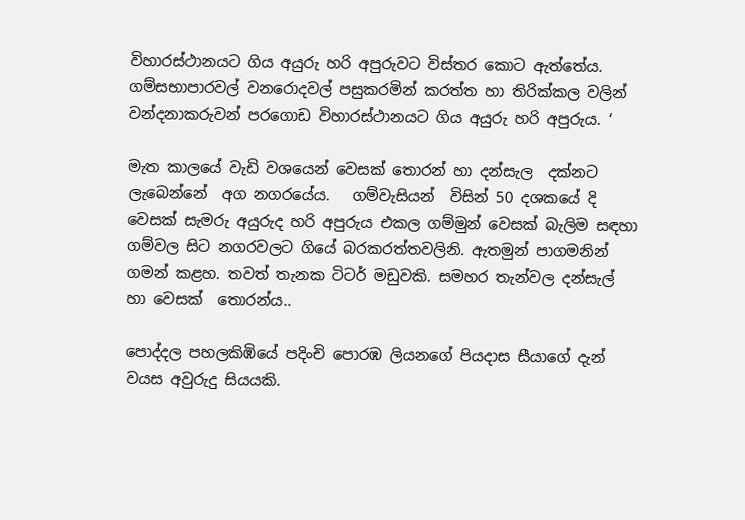විහාරස්ථානයට ගිය අයුරු හරි අපුරුවට විස්තර කොට ඇත්තේය. ගම්සභාපාරවල් වනරොදවල් පසුකරමින් කරත්ත හා තිරික්කල වලින් වන්දනාකරුවන් පරගොඩ විහාරස්ථානයට ගිය අයුරු හරි අපුරුය. ‘

මැත කාලයේ වැඩි වශයෙන් වෙසක් තොරන් හා දන්සැල  දක්නට ලැබෙන්නේ  අග නගරයේය.   ගම්වැසියන්  විසින් 50 දශකයේ දි වෙසක් සැමරු අයුරුද හරි අපුරුය එකල ගම්මුන් වෙසක් බැලිම සඳහා ගම්වල සිට නගරවලට ගියේ බරකරත්තවලිනි. ඇතමුන් පාගමනින් ගමන් කළහ. තවත් තැනක ටිටර් මඩුවකි. සමහර තැන්වල දන්සැල් හා වෙසක්  තොරන්ය..

පොද්දල පහලකිඹියේ පදිංචි පොරඹ ලියනගේ පියදාස සීයාගේ දැන් වයස අවුරුදු සියයකි.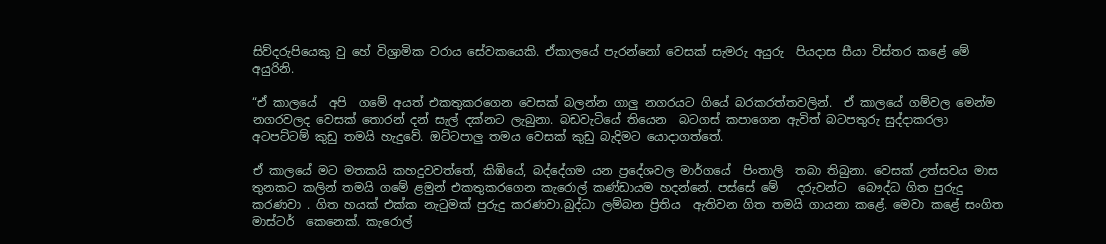සිව්දරුපියෙකු වු හේ විශ්‍රාමික වරාය සේවකයෙකි. ඒකාලයේ පැරන්නෝ වෙසක් සැමරු අයුරු  පියදාස සීයා විස්තර කළේ මේ අයුරිනි.

“ඒ කාලයේ  අපි  ගමේ අයත් එකතුකරගෙන වෙසක් බලන්න ගාලු නගරයට ගියේ බරකරත්තවලින්.  ඒ කාලයේ ගම්වල මෙන්ම නගරවලද වෙසක් තොරන් දන් සැල් දක්නට ලැබුනා. බඩවැටියේ තියෙන  බටගස් කපාගෙන ඇවිත් බටපතුරු සුද්දාකරලා අටපට්ටම් කුඩු තමයි හැදුවේ. ඔට්ටපාලු තමය වෙසක් කුඩු බැදිමට යොදාගත්තේ.

ඒ කාලයේ මට මතකයි කහදුවවත්තේ, කිඹියේ, බද්දේගම යන ප්‍රදේශවල මාර්ගයේ  පිංතාලි  තබා තිබුනා. වෙසක් උත්සවය මාස තුනකට කලින් තමයි ගමේ ළමුන් එකතුකරගෙන කැරොල් කණ්ඩායම හදන්නේ. පස්සේ මේ   දරුවන්ට  බෞද්ධ ගිත පුරුදු කරණවා . ගිත හයක් එක්ක නැටුමක් පුරුදු කරණවා.බුද්ධා ලම්බන ප්‍රිතිය  ඇතිවන ගිත තමයි ගායනා කළේ. මෙවා කළේ සංගිත මාස්ටර්  කෙනෙක්. කැරොල්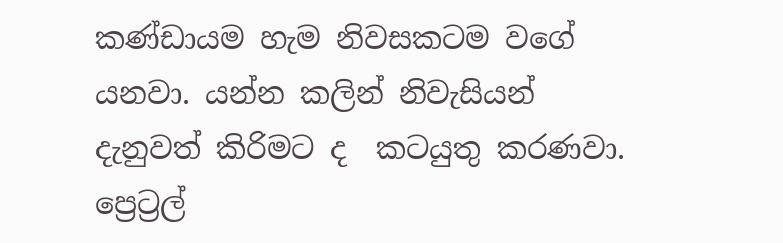කණ්ඩායම හැම නිවසකටම වගේ යනවා. යන්න කලින් නිවැසියන් දැනුවත් කිරිමට ද  කටයුතු කරණවා. ප්‍රෙට්‍රල්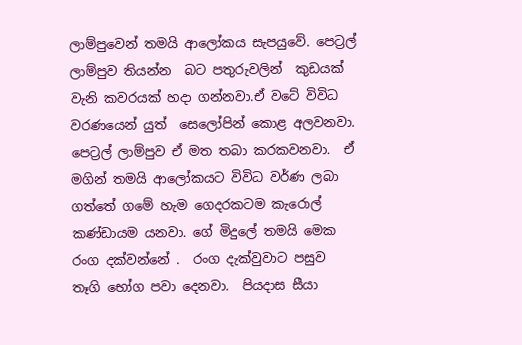ලාම්පුවෙන් තමයි ආලෝකය සැපයුවේ. පෙට්‍රල් ලාම්පුව තියන්න  බට පතුරුවලින්  කුඩයක් වැනි කවරයක් හදා ගන්නවා.ඒ වටේ විවිධ වරණයෙන් යුත්  සෙලෝපින් කොළ අලවනවා. පෙට්‍රල් ලාම්පුව ඒ මත තබා කරකවනවා.  ඒ මගින් තමයි ආලෝකයට විවිධ වර්ණ ලබා ගත්තේ ගමේ හැම ගෙදරකටම කැරොල් කණ්ඩායම යනවා. ගේ මිදුලේ තමයි මෙක රංග දක්වන්නේ .  රංග දැක්වුවාට පසුව   තෑගි භෝග පවා දෙනවා.  පියදාස සීයා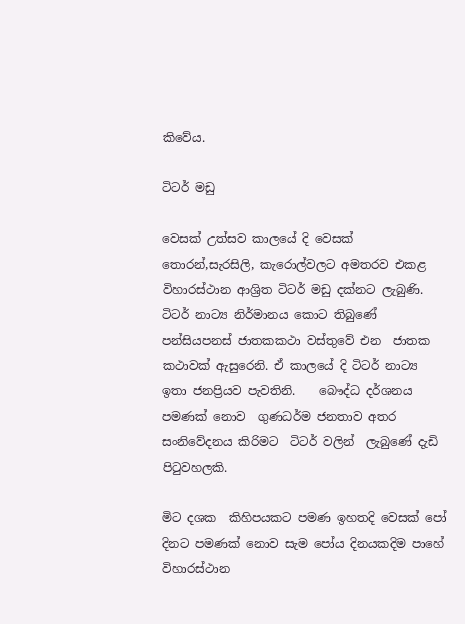කිවේය.

ටිටර් මඩු

වෙසක් උත්සව කාලයේ දි වෙසක් තොරන්,සැරසිලි, කැරොල්වලට අමතරව එකළ  විහාරස්ථාන ආශ්‍රිත ටිටර් මඩු දක්නට ලැබුණි. ටිටර් නාට්‍ය නිර්මානය කොට තිබුණේ පන්සියපනස් ජාතකකථා වස්තුවේ එන  ජාතක කථාවක් ඇසුරෙනි. ඒ කාලයේ දි ටිටර් නාට්‍ය ඉතා ජනප්‍රියව පැවතිනි.    බෞද්ධ දර්ශනය පමණක් නොව  ගුණධර්ම ජනතාව අතර සංනිවේදනය කිරිමට  ටිටර් වලින්  ලැබුණේ දැඩි පිටුවහලකි.

මිට දශක  කිහිපයකට පමණ ඉහතදි වෙසක් පෝ දිනට පමණක් නොව සැම පෝය දිනයකදිම පාහේ  විහාරස්ථාන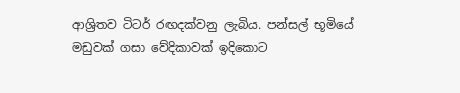ආශ්‍රිතව ටිටර් රඟදක්වනු ලැබිය. පන්සල් භූමියේ මඩුවක් ගසා වේදිකාවක් ඉදිකොට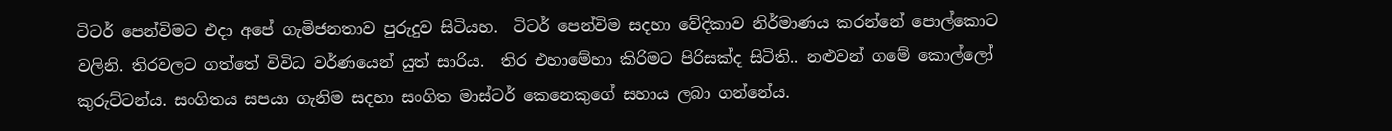ටිටර් පෙන්විමට එදා අපේ ගැමිජනතාව පුරුදුව සිටියහ.  ටිටර් පෙන්විම සදහා වේදිකාව නිර්මාණය කරන්නේ පොල්කොට  වලිනි. තිරවලට ගත්තේ විවිධ වර්ණයෙන් යුත් සාරිය.  තිර එහාමේහා කිරිමට පිරිසක්ද සිටිති.. නළුවන් ගමේ කොල්ලෝ කුරුට්ටන්ය. සංගිතය සපයා ගැනිම සදහා සංගිත මාස්ටර් කෙනෙකුගේ සහාය ලබා ගන්නේය.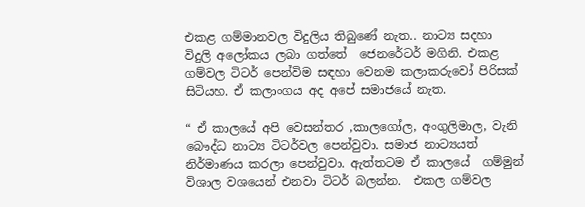එකළ ගම්මානවල විදුලිය තිබුණේ නැත.. නාට්‍ය සදහා විදුලි අලෝකය ලබා ගත්තේ  ජෙනරේටර් මගිනි. එකළ ගම්වල ටිටර් පෙන්විම සඳහා වෙනම කලාකරුවෝ පිරිසක් සිටියහ. ඒ කලාංගය අද අපේ සමාජයේ නැත.

“ ඒ කාලයේ අපි වෙසන්තර ,කාලගෝල, අංගුලිමාල, වැනි බෞද්ධ නාට්‍ය ටිටර්වල පෙන්වුවා. සමාජ නාට්‍යයත් නිර්මාණය කරලා පෙන්වුවා. ඇත්තටම ඒ කාලයේ  ගම්මුන් විශාල වශයෙන් එනවා ටිටර් බලන්න.  එකල ගම්වල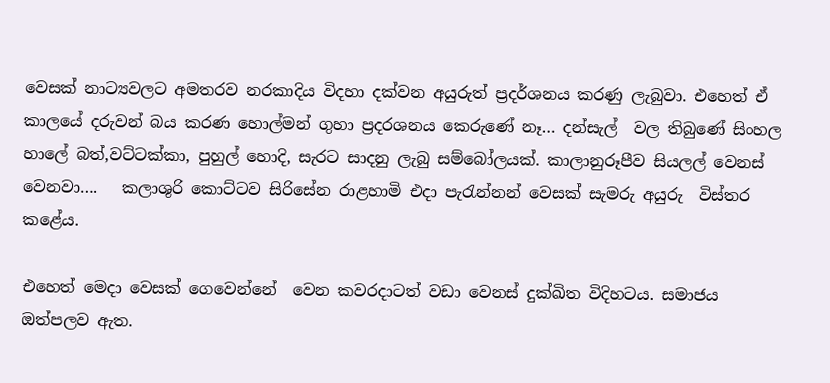වෙසක් නාට්‍යවලට අමතරව නරකාදිය විදහා දක්වන අයුරුත් ප්‍රදර්ශනය කරණු ලැබුවා. එහෙත් ඒ කාලයේ දරුවන් බය කරණ හොල්මන් ගුහා ප්‍රදරශනය කෙරුණේ නෑ… දන්සැල්  වල තිබුණේ සිංහල හාලේ බත්,වට්ටක්කා, පුහුල් හොදි, සැරට සාදනු ලැබු සම්බෝලයක්. කාලානුරූපීව සියලල් වෙනස් වෙනවා….   කලාශුරි කොට්ටව සිරිසේන රාළහාමි එදා පැරැන්නන් වෙසක් සැමරු අයුරු  විස්තර කළේය.

එහෙත් මෙදා වෙසක් ගෙවෙන්නේ  වෙන කවරදාටත් වඩා වෙනස් දුක්ඛිත විදිහටය. සමාජය ඔත්පලව ඇත.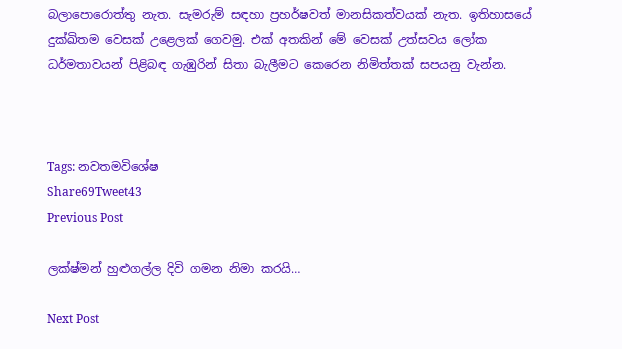බලාපොරොත්තු නැත. සැමරුම් සඳහා ප්‍රහර්ෂවත් මානසිකත්වයක් නැත. ඉතිහාසයේ දුක්ඛිතම වෙසක් උළෙලක් ගෙවමු. එක් අතකින් මේ වෙසක් උත්සවය ලෝක ධර්මතාවයන් පිළිබඳ ගැඹුරින් සිතා බැලීමට කෙරෙන නිමිත්තක් සපයනු වැන්න.



Tags: නවතමවිශේෂ
Share69Tweet43
Previous Post

ලක්ෂ්මන් හුළුගල්ල දිවි ගමන නිමා කරයි…

Next Post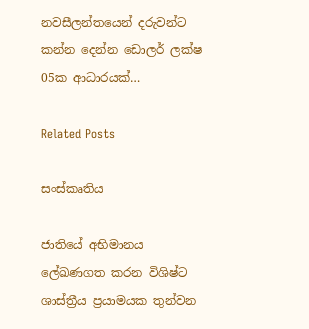නවසීලන්තයෙන් දරුවන්ට කන්න දෙන්න ඩොලර් ලක්ෂ 05ක ආධාරයක්…

Related Posts

සංස්කෘතිය

ජාතියේ අභිමානය ලේඛණගත කරන විශිෂ්ට ශාස්ත්‍රීය ප්‍රයාමයක තුන්වන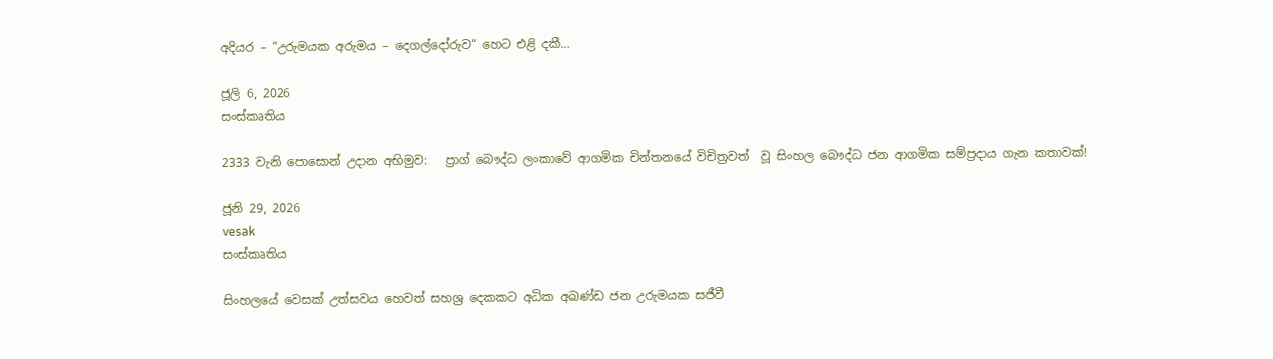අදියර – “උරුමයක අරුමය – දෙගල්දෝරුව“ හෙට එළි දකී…

ජූලි 6, 2026
සංස්කෘතිය

2333 වැනි පොසොන් උදාන අභිමුව:   ප්‍රාග් බෞද්ධ ලංකාවේ ආගමික චින්තනයේ විචිත්‍රවත්  වූ සිංහල බෞද්ධ ජන ආගමික සම්ප්‍රදාය ගැන කතාවක්!

ජූනි 29, 2026
vesak
සංස්කෘතිය

සිංහලයේ වෙසක් උත්සවය හෙවත් සහශ්‍ර දෙකකට අධික අඛණ්ඩ ජන උරුමයක සජීවී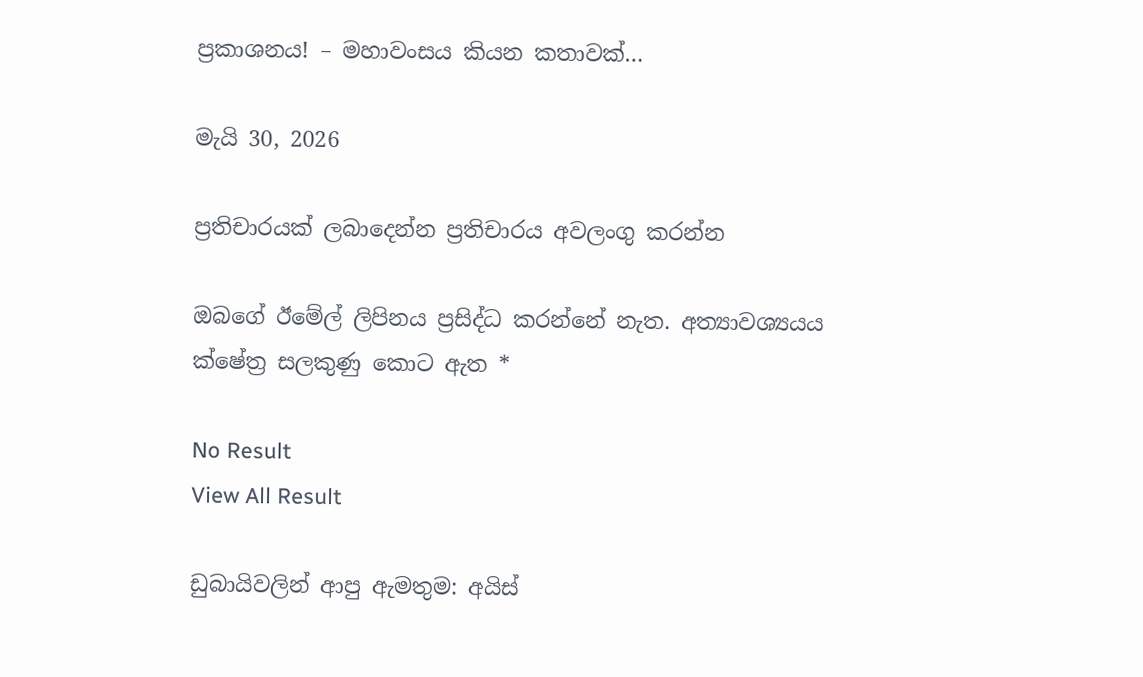ප්‍රකාශනය! – මහාවංසය කියන කතාවක්…

මැයි 30, 2026

ප්‍රතිචාරයක් ලබාදෙන්න ප්‍රතිචාරය අවලංගු කරන්න

ඔබගේ ඊමේල් ලිපිනය ප්‍රසිද්ධ කරන්නේ නැත. අත්‍යාවශ්‍යයය ක්ෂේත්‍ර සලකුණු කොට ඇත *

No Result
View All Result

ඩුබායිවලින් ආපු ඇමතුම: අයිස්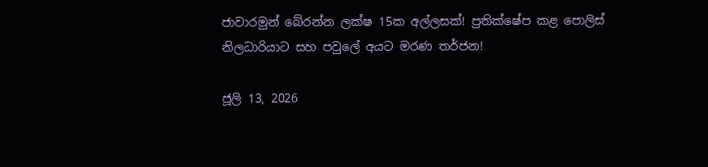ජාවාරමුන් බේරන්න ලක්ෂ 15ක අල්ලසක්! ප්‍රතික්ෂේප කළ පොලිස් නිලධාරියාට සහ පවුලේ අයට මරණ තර්ජන!

ජූලි 13, 2026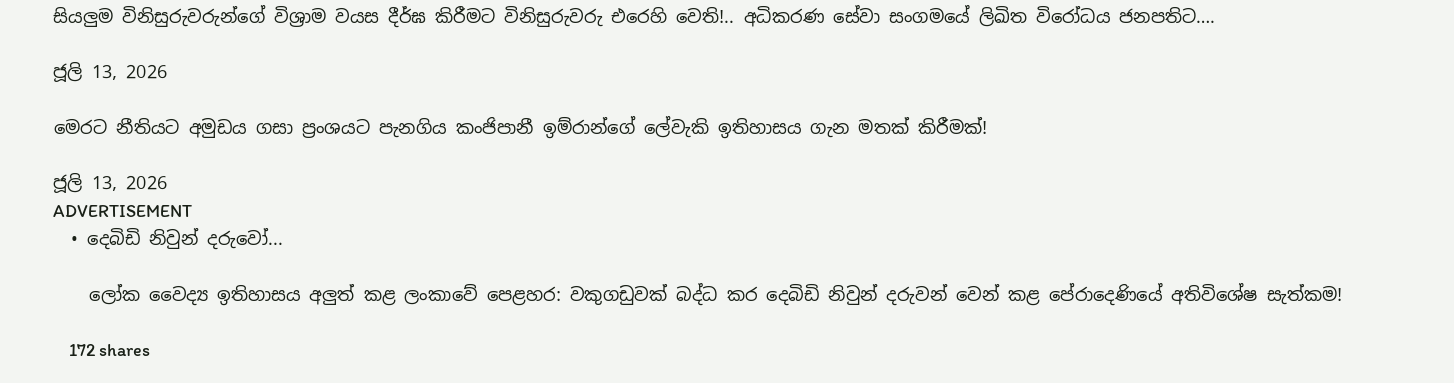සියලුම විනිසුරුවරුන්ගේ විශ්‍රාම වයස දීර්ඝ කිරීමට විනිසුරුවරු එරෙහි වෙති!.. අධිකරණ සේවා සංගමයේ ලිඛිත විරෝධය ජනපතිට….

ජූලි 13, 2026

මෙරට නීතියට අමුඩය ගසා ප්‍රංශයට පැනගිය කංජිපානී ඉම්රාන්ගේ ලේවැකි ඉතිහාසය ගැන මතක් කිරීමක්!

ජූලි 13, 2026
ADVERTISEMENT
  • දෙබිඩි නිවුන් දරුවෝ...

    ලෝක වෛද්‍ය ඉතිහාසය අලුත් කළ ලංකාවේ පෙළහර: වකුගඩුවක් බද්ධ කර දෙබිඩි නිවුන් දරුවන් වෙන් කළ පේරාදෙණියේ අතිවිශේෂ සැත්කම!

    172 shares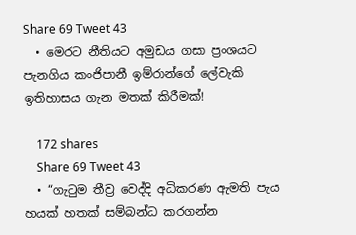Share 69 Tweet 43
  • මෙරට නීතියට අමුඩය ගසා ප්‍රංශයට පැනගිය කංජිපානී ඉම්රාන්ගේ ලේවැකි ඉතිහාසය ගැන මතක් කිරීමක්!

    172 shares
    Share 69 Tweet 43
  • “ගැටුම තීව්‍ර වෙද්දි අධිකරණ ඇමති පැය හයක් හතක් සම්බන්ධ කරගන්න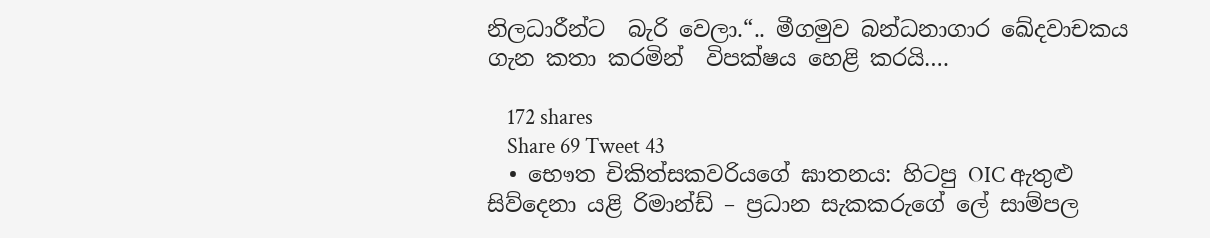නිලධාරීන්ට  බැරි වෙලා.“.. මීගමුව බන්ධනාගාර ඛේදවාචකය ගැන කතා කරමින්  විපක්ෂය හෙළි කරයි….

    172 shares
    Share 69 Tweet 43
  • භෞත චිකිත්සකවරියගේ ඝාතනය: හිටපු OIC ඇතුළු සිව්දෙනා යළි රිමාන්ඩ් – ප්‍රධාන සැකකරුගේ ලේ සාම්පල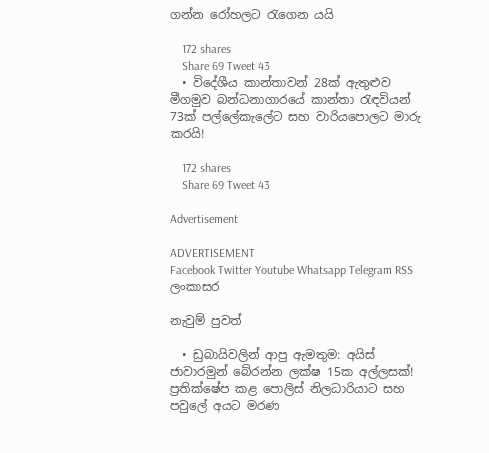ගන්න රෝහලට රැගෙන යයි

    172 shares
    Share 69 Tweet 43
  • විදේශීය කාන්තාවන් 28ක් ඇතුළුව මීගමුව බන්ධනාගාරයේ කාන්තා රැඳවියන් 73ක් පල්ලේකැලේට සහ වාරියපොලට මාරු කරයි!

    172 shares
    Share 69 Tweet 43

Advertisement

ADVERTISEMENT
Facebook Twitter Youtube Whatsapp Telegram RSS
ලංකාසර

නැවුම් පුවත්

  • ඩුබායිවලින් ආපු ඇමතුම: අයිස් ජාවාරමුන් බේරන්න ලක්ෂ 15ක අල්ලසක්! ප්‍රතික්ෂේප කළ පොලිස් නිලධාරියාට සහ පවුලේ අයට මරණ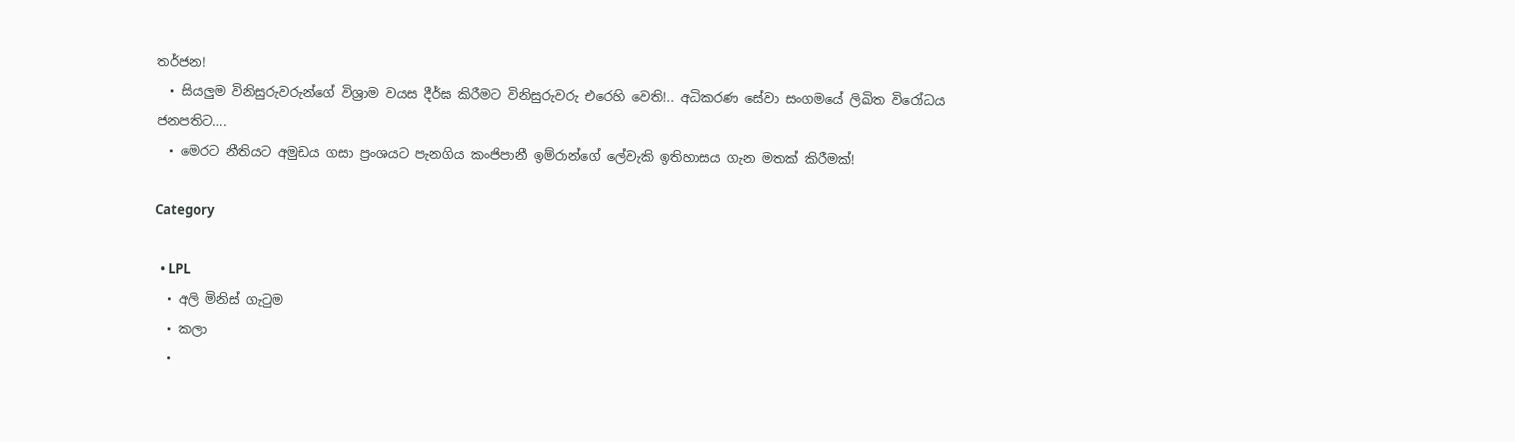තර්ජන!
  • සියලුම විනිසුරුවරුන්ගේ විශ්‍රාම වයස දීර්ඝ කිරීමට විනිසුරුවරු එරෙහි වෙති!.. අධිකරණ සේවා සංගමයේ ලිඛිත විරෝධය ජනපතිට….
  • මෙරට නීතියට අමුඩය ගසා ප්‍රංශයට පැනගිය කංජිපානී ඉම්රාන්ගේ ලේවැකි ඉතිහාසය ගැන මතක් කිරීමක්!

Category

  • LPL
  • අලි මිනිස් ගැටුම
  • කලා
  •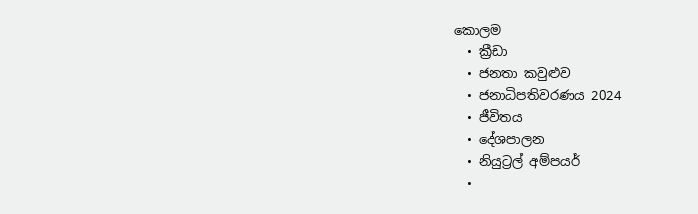කොලම
  • ක්‍රීඩා
  • ජනතා කවුළුව
  • ජනාධිපතිවරණය 2024
  • ජීවිතය
  • දේශපාලන
  • නියුට්‍රල් අම්පයර්
  •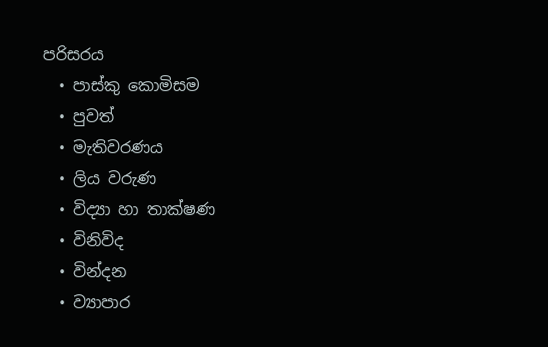පරිසරය
  • පාස්කු කොමිසම
  • පුවත්
  • මැතිවරණය
  • ලිය වරුණ
  • විද්‍යා හා තාක්ෂණ
  • විනිවිද
  • වින්දන
  • ව්‍යාපාර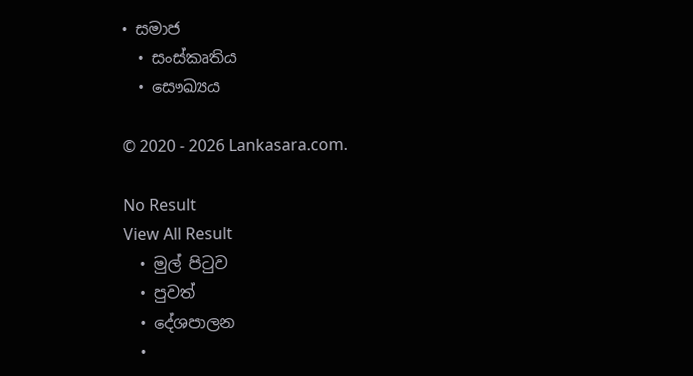• සමාජ
  • සංස්කෘතිය
  • සෞඛ්‍යය

© 2020 - 2026 Lankasara.com.

No Result
View All Result
  • මුල් පිටුව
  • පුවත්
  • දේශපාලන
  •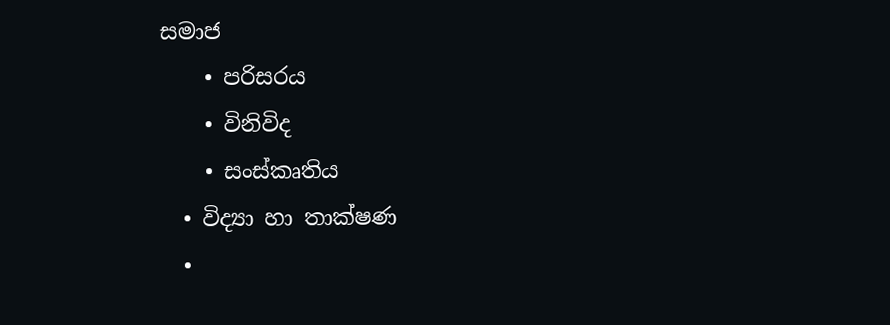සමාජ
    • පරිසරය
    • විනිවිද
    • සංස්කෘතිය
  • විද්‍යා හා තාක්ෂණ
  •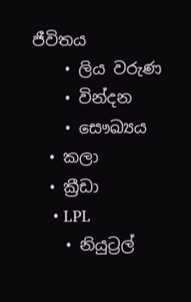ජීවිතය
    • ලිය වරුණ
    • වින්දන
    • සෞඛ්‍යය
  • කලා
  • ක්‍රීඩා
    • LPL
    • නියුට්‍රල්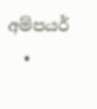අම්පයර්
  •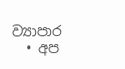ව්‍යාපාර
  • අප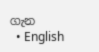ගැන
  • English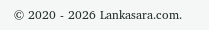© 2020 - 2026 Lankasara.com.